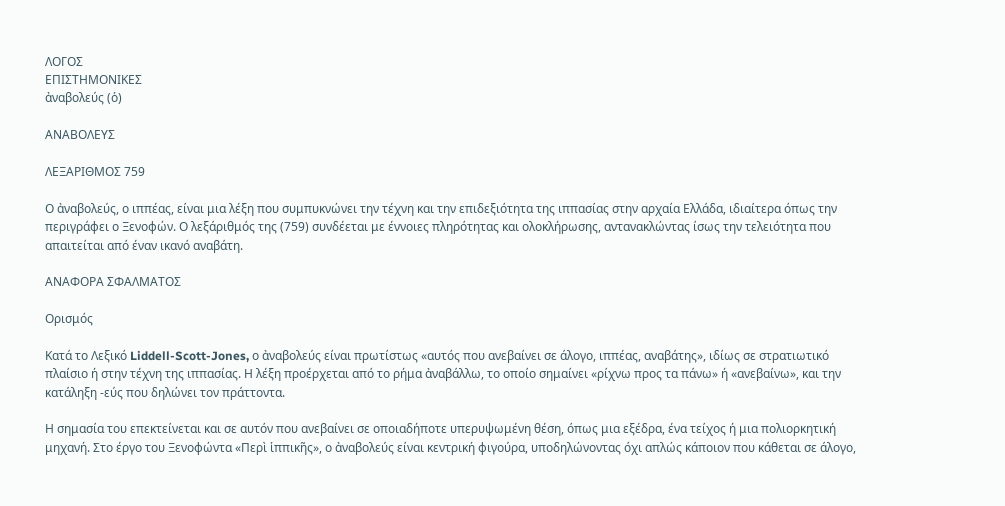ΛΟΓΟΣ
ΕΠΙΣΤΗΜΟΝΙΚΕΣ
ἀναβολεύς (ὁ)

ΑΝΑΒΟΛΕΥΣ

ΛΕΞΑΡΙΘΜΟΣ 759

Ο ἀναβολεύς, ο ιππέας, είναι μια λέξη που συμπυκνώνει την τέχνη και την επιδεξιότητα της ιππασίας στην αρχαία Ελλάδα, ιδιαίτερα όπως την περιγράφει ο Ξενοφών. Ο λεξάριθμός της (759) συνδέεται με έννοιες πληρότητας και ολοκλήρωσης, αντανακλώντας ίσως την τελειότητα που απαιτείται από έναν ικανό αναβάτη.

ΑΝΑΦΟΡΑ ΣΦΑΛΜΑΤΟΣ

Ορισμός

Κατά το Λεξικό Liddell-Scott-Jones, ο ἀναβολεύς είναι πρωτίστως «αυτός που ανεβαίνει σε άλογο, ιππέας, αναβάτης», ιδίως σε στρατιωτικό πλαίσιο ή στην τέχνη της ιππασίας. Η λέξη προέρχεται από το ρήμα ἀναβάλλω, το οποίο σημαίνει «ρίχνω προς τα πάνω» ή «ανεβαίνω», και την κατάληξη -εύς που δηλώνει τον πράττοντα.

Η σημασία του επεκτείνεται και σε αυτόν που ανεβαίνει σε οποιαδήποτε υπερυψωμένη θέση, όπως μια εξέδρα, ένα τείχος ή μια πολιορκητική μηχανή. Στο έργο του Ξενοφώντα «Περὶ ἱππικῆς», ο ἀναβολεύς είναι κεντρική φιγούρα, υποδηλώνοντας όχι απλώς κάποιον που κάθεται σε άλογο,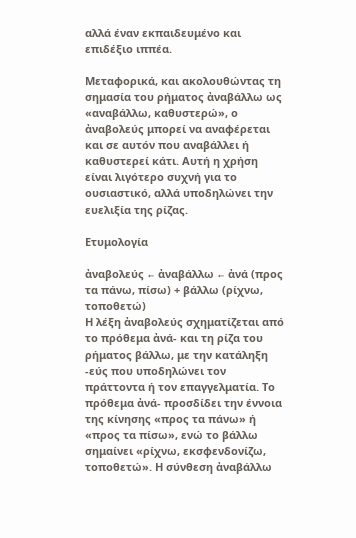αλλά έναν εκπαιδευμένο και επιδέξιο ιππέα.

Μεταφορικά, και ακολουθώντας τη σημασία του ρήματος ἀναβάλλω ως «αναβάλλω, καθυστερώ», ο ἀναβολεύς μπορεί να αναφέρεται και σε αυτόν που αναβάλλει ή καθυστερεί κάτι. Αυτή η χρήση είναι λιγότερο συχνή για το ουσιαστικό, αλλά υποδηλώνει την ευελιξία της ρίζας.

Ετυμολογία

ἀναβολεύς ← ἀναβάλλω ← ἀνά (προς τα πάνω, πίσω) + βάλλω (ρίχνω, τοποθετώ)
Η λέξη ἀναβολεύς σχηματίζεται από το πρόθεμα ἀνά- και τη ρίζα του ρήματος βάλλω, με την κατάληξη -εύς που υποδηλώνει τον πράττοντα ή τον επαγγελματία. Το πρόθεμα ἀνά- προσδίδει την έννοια της κίνησης «προς τα πάνω» ή «προς τα πίσω», ενώ το βάλλω σημαίνει «ρίχνω, εκσφενδονίζω, τοποθετώ». Η σύνθεση ἀναβάλλω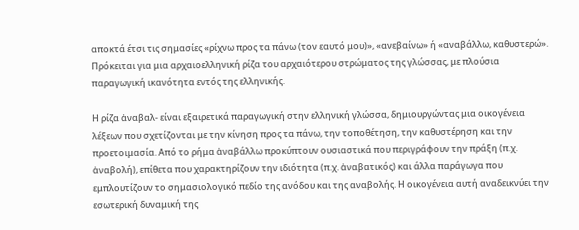αποκτά έτσι τις σημασίες «ρίχνω προς τα πάνω (τον εαυτό μου)», «ανεβαίνω» ή «αναβάλλω, καθυστερώ». Πρόκειται για μια αρχαιοελληνική ρίζα του αρχαιότερου στρώματος της γλώσσας, με πλούσια παραγωγική ικανότητα εντός της ελληνικής.

Η ρίζα ἀναβαλ- είναι εξαιρετικά παραγωγική στην ελληνική γλώσσα, δημιουργώντας μια οικογένεια λέξεων που σχετίζονται με την κίνηση προς τα πάνω, την τοποθέτηση, την καθυστέρηση και την προετοιμασία. Από το ρήμα ἀναβάλλω προκύπτουν ουσιαστικά που περιγράφουν την πράξη (π.χ. ἀναβολή), επίθετα που χαρακτηρίζουν την ιδιότητα (π.χ. ἀναβατικός) και άλλα παράγωγα που εμπλουτίζουν το σημασιολογικό πεδίο της ανόδου και της αναβολής. Η οικογένεια αυτή αναδεικνύει την εσωτερική δυναμική της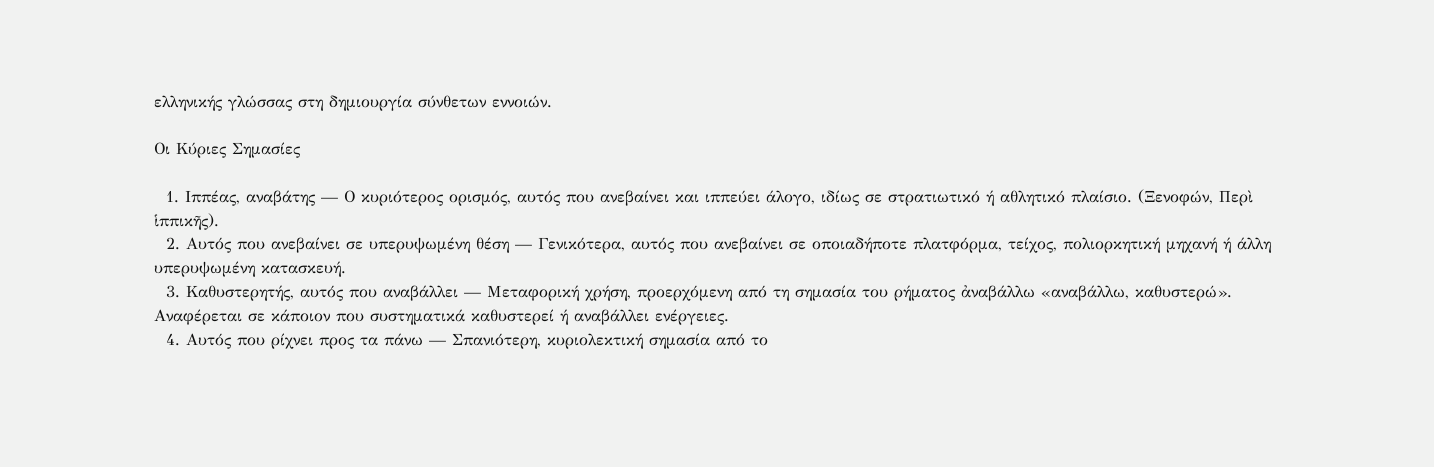ελληνικής γλώσσας στη δημιουργία σύνθετων εννοιών.

Οι Κύριες Σημασίες

  1. Ιππέας, αναβάτης — Ο κυριότερος ορισμός, αυτός που ανεβαίνει και ιππεύει άλογο, ιδίως σε στρατιωτικό ή αθλητικό πλαίσιο. (Ξενοφών, Περὶ ἱππικῆς).
  2. Αυτός που ανεβαίνει σε υπερυψωμένη θέση — Γενικότερα, αυτός που ανεβαίνει σε οποιαδήποτε πλατφόρμα, τείχος, πολιορκητική μηχανή ή άλλη υπερυψωμένη κατασκευή.
  3. Καθυστερητής, αυτός που αναβάλλει — Μεταφορική χρήση, προερχόμενη από τη σημασία του ρήματος ἀναβάλλω «αναβάλλω, καθυστερώ». Αναφέρεται σε κάποιον που συστηματικά καθυστερεί ή αναβάλλει ενέργειες.
  4. Αυτός που ρίχνει προς τα πάνω — Σπανιότερη, κυριολεκτική σημασία από το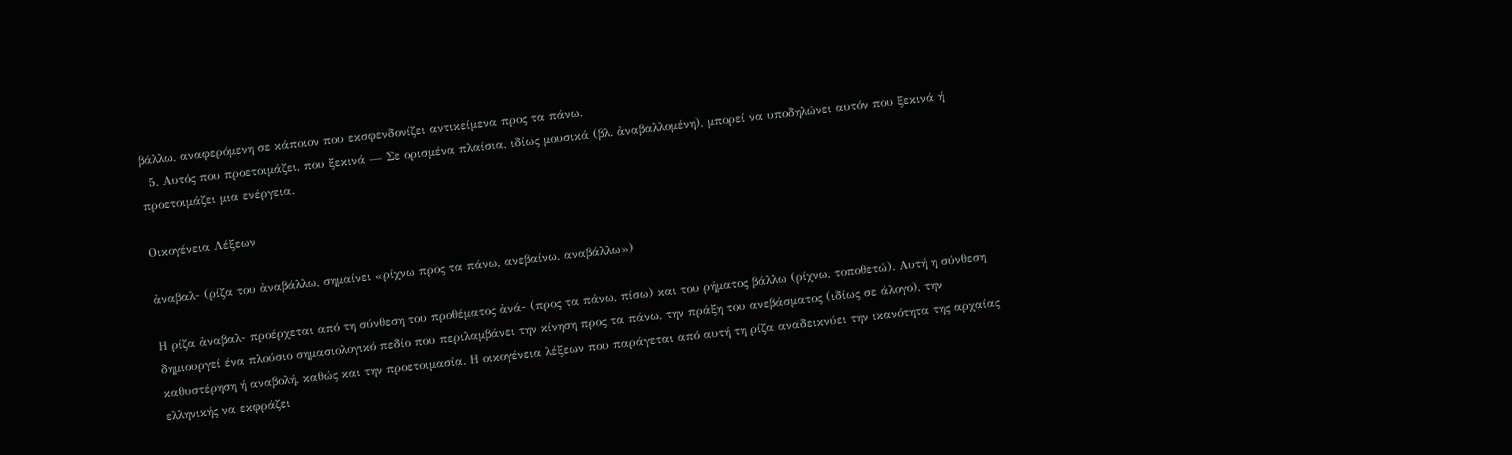βάλλω, αναφερόμενη σε κάποιον που εκσφενδονίζει αντικείμενα προς τα πάνω.
  5. Αυτός που προετοιμάζει, που ξεκινά — Σε ορισμένα πλαίσια, ιδίως μουσικά (βλ. ἀναβαλλομένη), μπορεί να υποδηλώνει αυτόν που ξεκινά ή προετοιμάζει μια ενέργεια.

Οικογένεια Λέξεων

ἀναβαλ- (ρίζα του ἀναβάλλω, σημαίνει «ρίχνω προς τα πάνω, ανεβαίνω, αναβάλλω»)

Η ρίζα ἀναβαλ- προέρχεται από τη σύνθεση του προθέματος ἀνά- (προς τα πάνω, πίσω) και του ρήματος βάλλω (ρίχνω, τοποθετώ). Αυτή η σύνθεση δημιουργεί ένα πλούσιο σημασιολογικό πεδίο που περιλαμβάνει την κίνηση προς τα πάνω, την πράξη του ανεβάσματος (ιδίως σε άλογο), την καθυστέρηση ή αναβολή, καθώς και την προετοιμασία. Η οικογένεια λέξεων που παράγεται από αυτή τη ρίζα αναδεικνύει την ικανότητα της αρχαίας ελληνικής να εκφράζει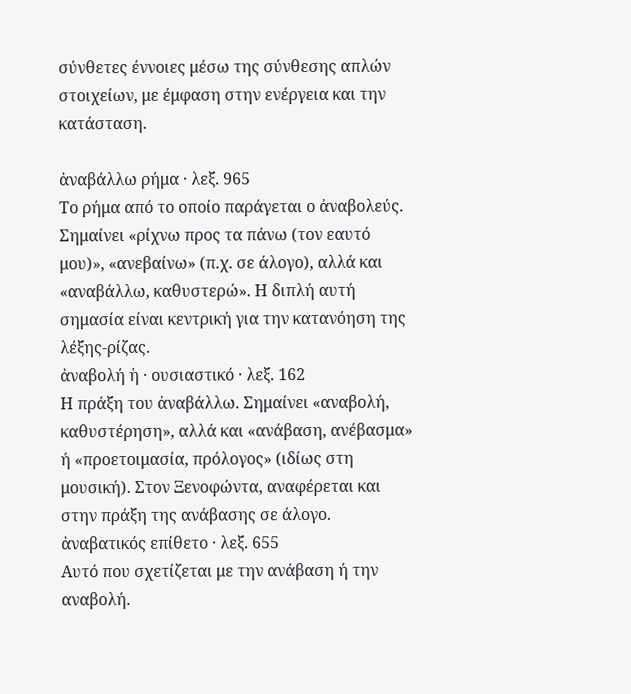σύνθετες έννοιες μέσω της σύνθεσης απλών στοιχείων, με έμφαση στην ενέργεια και την κατάσταση.

ἀναβάλλω ρήμα · λεξ. 965
Το ρήμα από το οποίο παράγεται ο ἀναβολεύς. Σημαίνει «ρίχνω προς τα πάνω (τον εαυτό μου)», «ανεβαίνω» (π.χ. σε άλογο), αλλά και «αναβάλλω, καθυστερώ». Η διπλή αυτή σημασία είναι κεντρική για την κατανόηση της λέξης-ρίζας.
ἀναβολή ἡ · ουσιαστικό · λεξ. 162
Η πράξη του ἀναβάλλω. Σημαίνει «αναβολή, καθυστέρηση», αλλά και «ανάβαση, ανέβασμα» ή «προετοιμασία, πρόλογος» (ιδίως στη μουσική). Στον Ξενοφώντα, αναφέρεται και στην πράξη της ανάβασης σε άλογο.
ἀναβατικός επίθετο · λεξ. 655
Αυτό που σχετίζεται με την ανάβαση ή την αναβολή.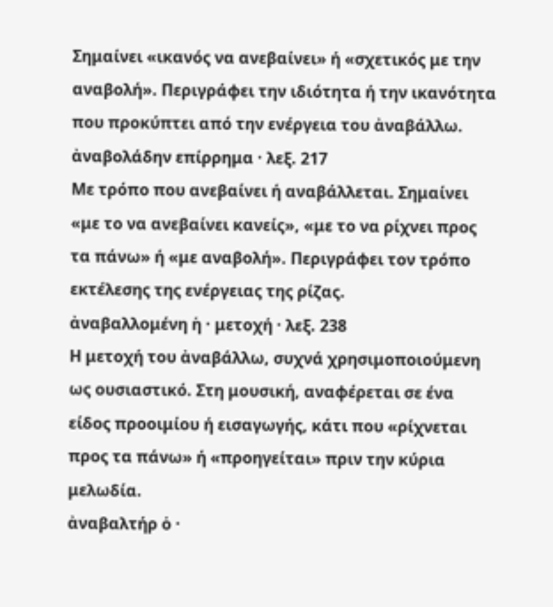Σημαίνει «ικανός να ανεβαίνει» ή «σχετικός με την αναβολή». Περιγράφει την ιδιότητα ή την ικανότητα που προκύπτει από την ενέργεια του ἀναβάλλω.
ἀναβολάδην επίρρημα · λεξ. 217
Με τρόπο που ανεβαίνει ή αναβάλλεται. Σημαίνει «με το να ανεβαίνει κανείς», «με το να ρίχνει προς τα πάνω» ή «με αναβολή». Περιγράφει τον τρόπο εκτέλεσης της ενέργειας της ρίζας.
ἀναβαλλομένη ἡ · μετοχή · λεξ. 238
Η μετοχή του ἀναβάλλω, συχνά χρησιμοποιούμενη ως ουσιαστικό. Στη μουσική, αναφέρεται σε ένα είδος προοιμίου ή εισαγωγής, κάτι που «ρίχνεται προς τα πάνω» ή «προηγείται» πριν την κύρια μελωδία.
ἀναβαλτήρ ὁ ·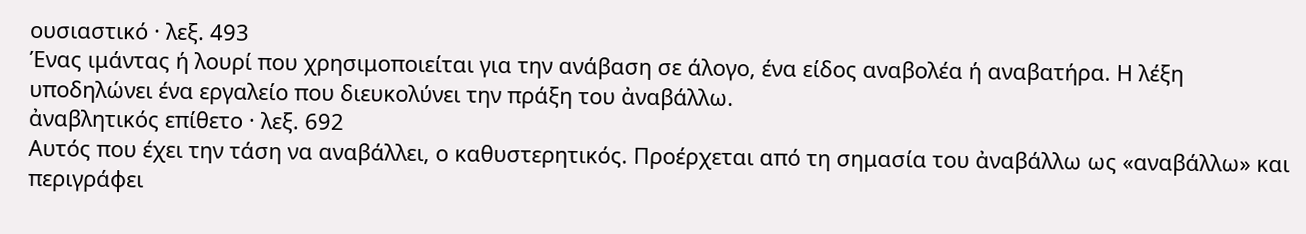ουσιαστικό · λεξ. 493
Ένας ιμάντας ή λουρί που χρησιμοποιείται για την ανάβαση σε άλογο, ένα είδος αναβολέα ή αναβατήρα. Η λέξη υποδηλώνει ένα εργαλείο που διευκολύνει την πράξη του ἀναβάλλω.
ἀναβλητικός επίθετο · λεξ. 692
Αυτός που έχει την τάση να αναβάλλει, ο καθυστερητικός. Προέρχεται από τη σημασία του ἀναβάλλω ως «αναβάλλω» και περιγράφει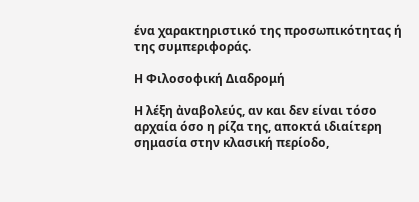ένα χαρακτηριστικό της προσωπικότητας ή της συμπεριφοράς.

Η Φιλοσοφική Διαδρομή

Η λέξη ἀναβολεύς, αν και δεν είναι τόσο αρχαία όσο η ρίζα της, αποκτά ιδιαίτερη σημασία στην κλασική περίοδο,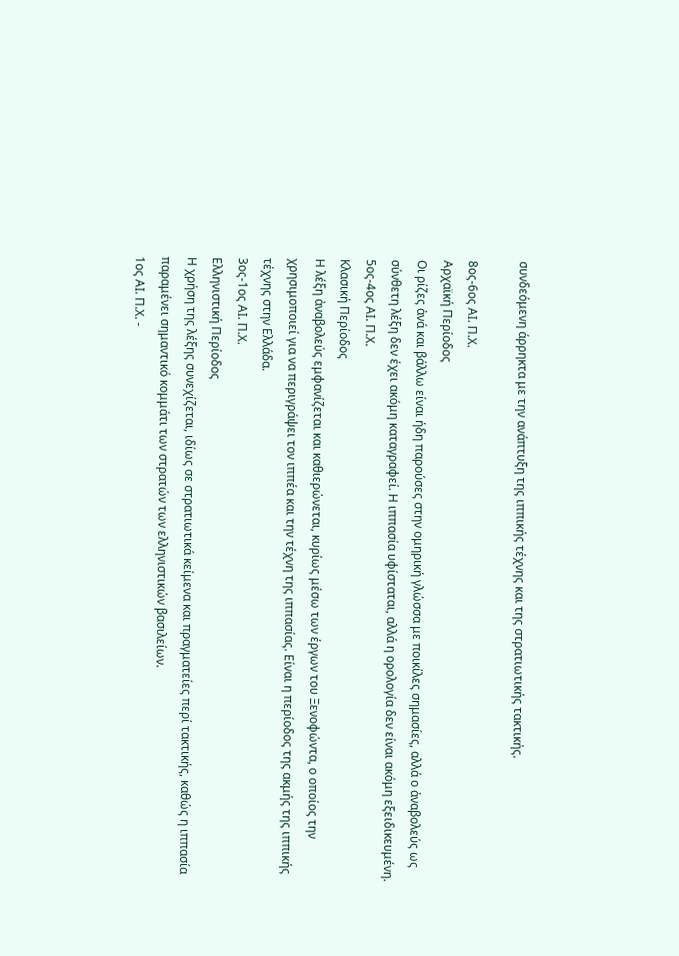συνδεόμενη άρρηκτα με την ανάπτυξη της ιππικής τέχνης και της στρατιωτικής τακτικής.

8ος-6ος ΑΙ. Π.Χ.
Αρχαϊκή Περίοδος
Οι ρίζες ἀνά και βάλλω είναι ήδη παρούσες στην ομηρική γλώσσα με ποικίλες σημασίες, αλλά ο ἀναβολεύς ως σύνθετη λέξη δεν έχει ακόμη καταγραφεί. Η ιππασία υφίσταται, αλλά η ορολογία δεν είναι ακόμη εξειδικευμένη.
5ος-4ος ΑΙ. Π.Χ.
Κλασική Περίοδος
Η λέξη ἀναβολεύς εμφανίζεται και καθιερώνεται, κυρίως μέσω των έργων του Ξενοφώντα, ο οποίος την χρησιμοποιεί για να περιγράψει τον ιππέα και την τέχνη της ιππασίας. Είναι η περίοδος της ακμής της ιππικής τέχνης στην Ελλάδα.
3ος-1ος ΑΙ. Π.Χ.
Ελληνιστική Περίοδος
Η χρήση της λέξης συνεχίζεται, ιδίως σε στρατιωτικά κείμενα και πραγματείες περί τακτικής, καθώς η ιππασία παραμένει σημαντικό κομμάτι των στρατών των ελληνιστικών βασιλείων.
1ος ΑΙ. Π.Χ. -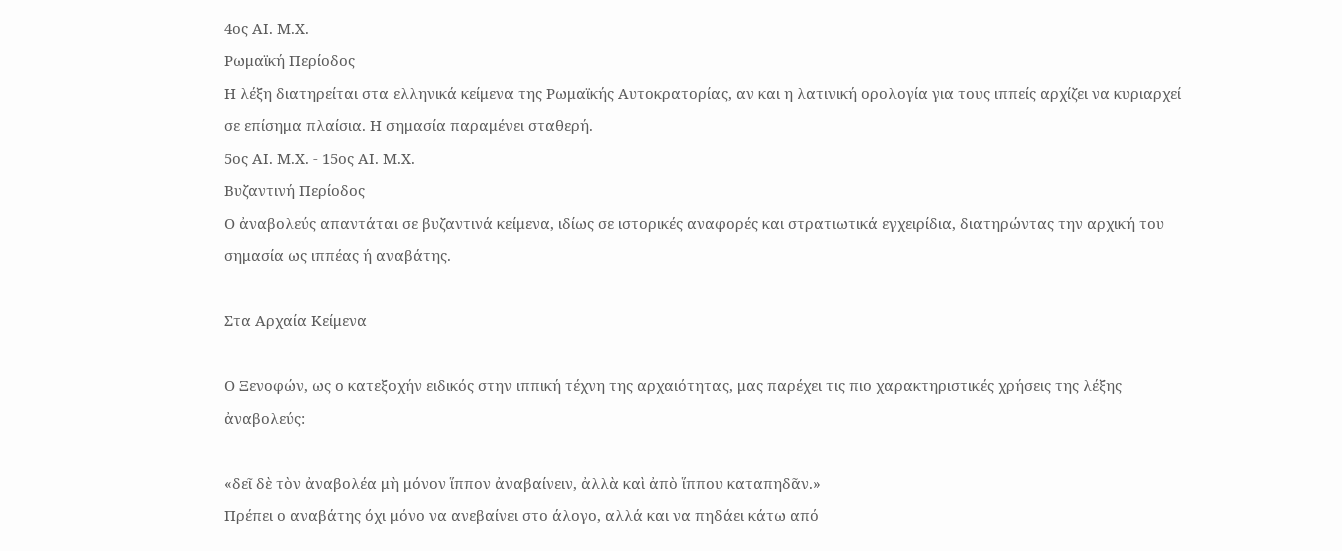4ος ΑΙ. Μ.Χ.
Ρωμαϊκή Περίοδος
Η λέξη διατηρείται στα ελληνικά κείμενα της Ρωμαϊκής Αυτοκρατορίας, αν και η λατινική ορολογία για τους ιππείς αρχίζει να κυριαρχεί σε επίσημα πλαίσια. Η σημασία παραμένει σταθερή.
5ος ΑΙ. Μ.Χ. - 15ος ΑΙ. Μ.Χ.
Βυζαντινή Περίοδος
Ο ἀναβολεύς απαντάται σε βυζαντινά κείμενα, ιδίως σε ιστορικές αναφορές και στρατιωτικά εγχειρίδια, διατηρώντας την αρχική του σημασία ως ιππέας ή αναβάτης.

Στα Αρχαία Κείμενα

Ο Ξενοφών, ως ο κατεξοχήν ειδικός στην ιππική τέχνη της αρχαιότητας, μας παρέχει τις πιο χαρακτηριστικές χρήσεις της λέξης ἀναβολεύς:

«δεῖ δὲ τὸν ἀναβολέα μὴ μόνον ἵππον ἀναβαίνειν, ἀλλὰ καὶ ἀπὸ ἵππου καταπηδᾶν.»
Πρέπει ο αναβάτης όχι μόνο να ανεβαίνει στο άλογο, αλλά και να πηδάει κάτω από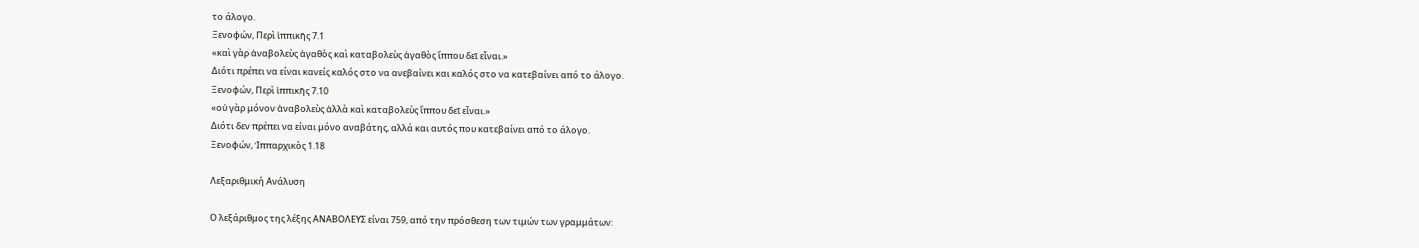το άλογο.
Ξενοφών, Περὶ ἱππικῆς 7.1
«καὶ γὰρ ἀναβολεὺς ἀγαθὸς καὶ καταβολεὺς ἀγαθὸς ἵππου δεῖ εἶναι.»
Διότι πρέπει να είναι κανείς καλός στο να ανεβαίνει και καλός στο να κατεβαίνει από το άλογο.
Ξενοφών, Περὶ ἱππικῆς 7.10
«οὐ γὰρ μόνον ἀναβολεὺς ἀλλὰ καὶ καταβολεὺς ἵππου δεῖ εἶναι.»
Διότι δεν πρέπει να είναι μόνο αναβάτης, αλλά και αυτός που κατεβαίνει από το άλογο.
Ξενοφών, Ἱππαρχικὸς 1.18

Λεξαριθμική Ανάλυση

Ο λεξάριθμος της λέξης ΑΝΑΒΟΛΕΥΣ είναι 759, από την πρόσθεση των τιμών των γραμμάτων: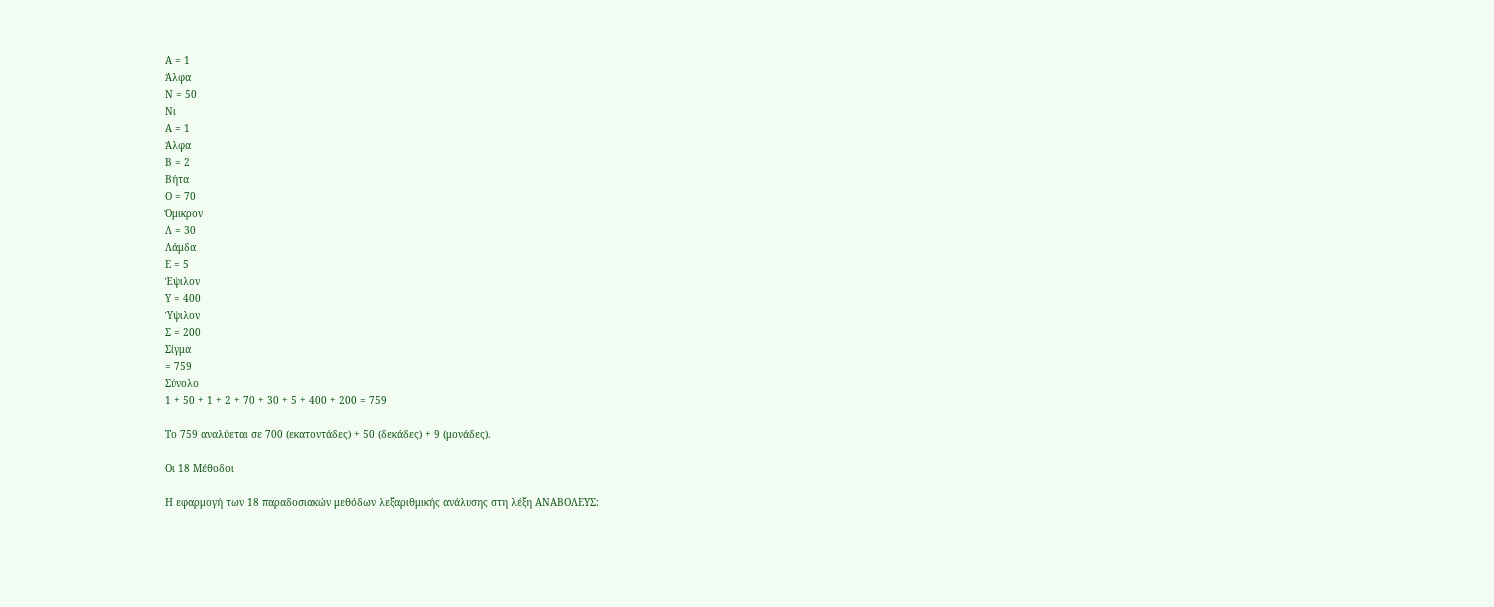Α = 1
Άλφα
Ν = 50
Νι
Α = 1
Άλφα
Β = 2
Βήτα
Ο = 70
Όμικρον
Λ = 30
Λάμδα
Ε = 5
Έψιλον
Υ = 400
Ύψιλον
Σ = 200
Σίγμα
= 759
Σύνολο
1 + 50 + 1 + 2 + 70 + 30 + 5 + 400 + 200 = 759

Το 759 αναλύεται σε 700 (εκατοντάδες) + 50 (δεκάδες) + 9 (μονάδες).

Οι 18 Μέθοδοι

Η εφαρμογή των 18 παραδοσιακών μεθόδων λεξαριθμικής ανάλυσης στη λέξη ΑΝΑΒΟΛΕΥΣ: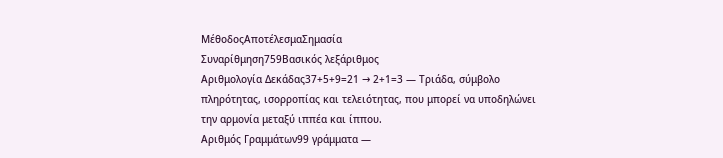ΜέθοδοςΑποτέλεσμαΣημασία
Συναρίθμηση759Βασικός λεξάριθμος
Αριθμολογία Δεκάδας37+5+9=21 → 2+1=3 — Τριάδα, σύμβολο πληρότητας, ισορροπίας και τελειότητας, που μπορεί να υποδηλώνει την αρμονία μεταξύ ιππέα και ίππου.
Αριθμός Γραμμάτων99 γράμματα —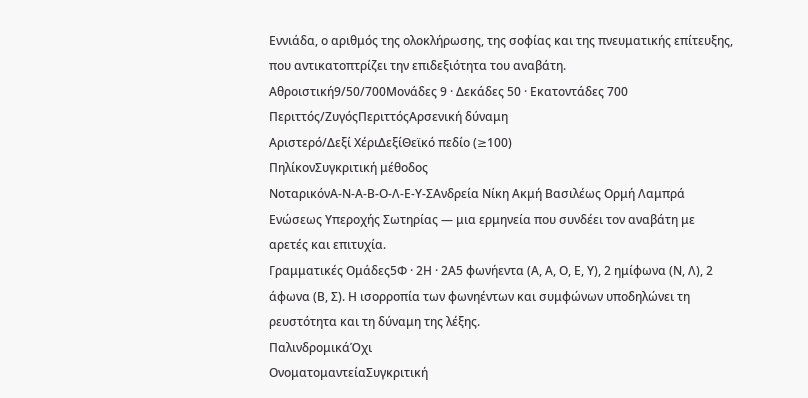Εννιάδα, ο αριθμός της ολοκλήρωσης, της σοφίας και της πνευματικής επίτευξης, που αντικατοπτρίζει την επιδεξιότητα του αναβάτη.
Αθροιστική9/50/700Μονάδες 9 · Δεκάδες 50 · Εκατοντάδες 700
Περιττός/ΖυγόςΠεριττόςΑρσενική δύναμη
Αριστερό/Δεξί ΧέριΔεξίΘεϊκό πεδίο (≥100)
ΠηλίκονΣυγκριτική μέθοδος
ΝοταρικόνΑ-Ν-Α-Β-Ο-Λ-Ε-Υ-ΣΑνδρεία Νίκη Ακμή Βασιλέως Ορμή Λαμπρά Ενώσεως Υπεροχής Σωτηρίας — μια ερμηνεία που συνδέει τον αναβάτη με αρετές και επιτυχία.
Γραμματικές Ομάδες5Φ · 2Η · 2Α5 φωνήεντα (Α, Α, Ο, Ε, Υ), 2 ημίφωνα (Ν, Λ), 2 άφωνα (Β, Σ). Η ισορροπία των φωνηέντων και συμφώνων υποδηλώνει τη ρευστότητα και τη δύναμη της λέξης.
ΠαλινδρομικάΌχι
ΟνοματομαντείαΣυγκριτική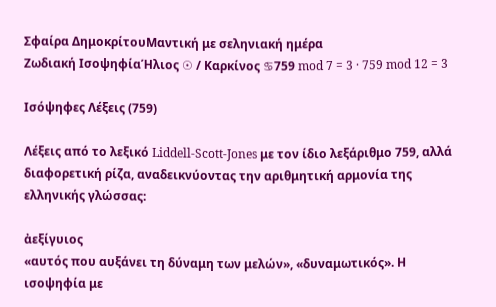Σφαίρα ΔημοκρίτουΜαντική με σεληνιακή ημέρα
Ζωδιακή ΙσοψηφίαΉλιος ☉ / Καρκίνος ♋759 mod 7 = 3 · 759 mod 12 = 3

Ισόψηφες Λέξεις (759)

Λέξεις από το λεξικό Liddell-Scott-Jones με τον ίδιο λεξάριθμο 759, αλλά διαφορετική ρίζα, αναδεικνύοντας την αριθμητική αρμονία της ελληνικής γλώσσας:

ἀεξίγυιος
«αυτός που αυξάνει τη δύναμη των μελών», «δυναμωτικός». Η ισοψηφία με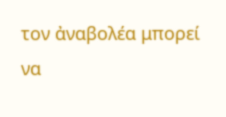τον ἀναβολέα μπορεί να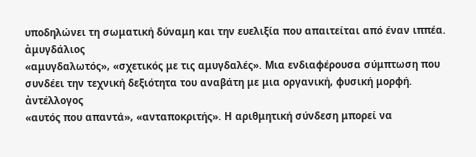υποδηλώνει τη σωματική δύναμη και την ευελιξία που απαιτείται από έναν ιππέα.
ἀμυγδάλιος
«αμυγδαλωτός», «σχετικός με τις αμυγδαλές». Μια ενδιαφέρουσα σύμπτωση που συνδέει την τεχνική δεξιότητα του αναβάτη με μια οργανική, φυσική μορφή.
ἀντέλλογος
«αυτός που απαντά», «ανταποκριτής». Η αριθμητική σύνδεση μπορεί να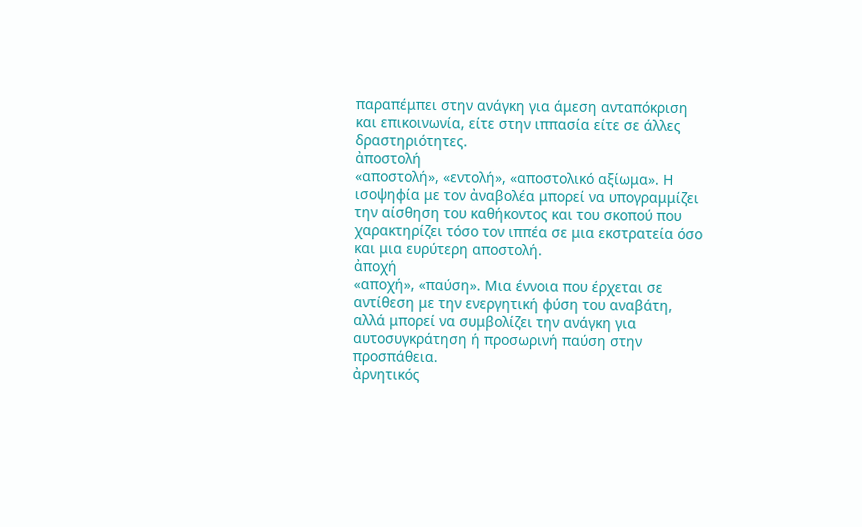παραπέμπει στην ανάγκη για άμεση ανταπόκριση και επικοινωνία, είτε στην ιππασία είτε σε άλλες δραστηριότητες.
ἀποστολή
«αποστολή», «εντολή», «αποστολικό αξίωμα». Η ισοψηφία με τον ἀναβολέα μπορεί να υπογραμμίζει την αίσθηση του καθήκοντος και του σκοπού που χαρακτηρίζει τόσο τον ιππέα σε μια εκστρατεία όσο και μια ευρύτερη αποστολή.
ἀποχή
«αποχή», «παύση». Μια έννοια που έρχεται σε αντίθεση με την ενεργητική φύση του αναβάτη, αλλά μπορεί να συμβολίζει την ανάγκη για αυτοσυγκράτηση ή προσωρινή παύση στην προσπάθεια.
ἀρνητικός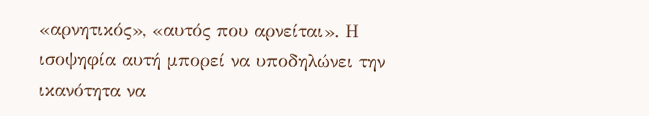«αρνητικός», «αυτός που αρνείται». Η ισοψηφία αυτή μπορεί να υποδηλώνει την ικανότητα να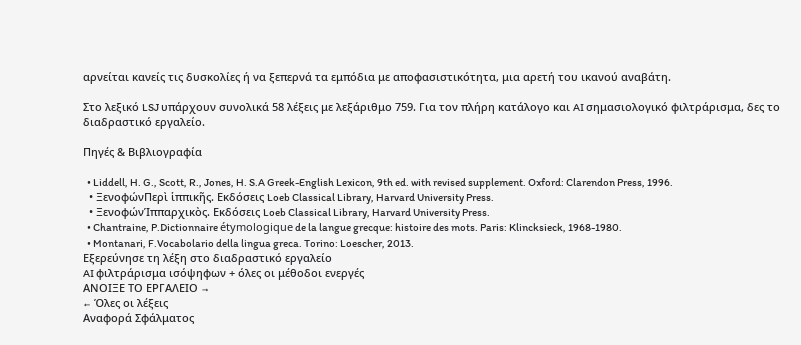αρνείται κανείς τις δυσκολίες ή να ξεπερνά τα εμπόδια με αποφασιστικότητα, μια αρετή του ικανού αναβάτη.

Στο λεξικό LSJ υπάρχουν συνολικά 58 λέξεις με λεξάριθμο 759. Για τον πλήρη κατάλογο και AI σημασιολογικό φιλτράρισμα, δες το διαδραστικό εργαλείο.

Πηγές & Βιβλιογραφία

  • Liddell, H. G., Scott, R., Jones, H. S.A Greek-English Lexicon, 9th ed. with revised supplement. Oxford: Clarendon Press, 1996.
  • ΞενοφώνΠερὶ ἱππικῆς. Εκδόσεις Loeb Classical Library, Harvard University Press.
  • ΞενοφώνἹππαρχικὸς. Εκδόσεις Loeb Classical Library, Harvard University Press.
  • Chantraine, P.Dictionnaire étymologique de la langue grecque: histoire des mots. Paris: Klincksieck, 1968-1980.
  • Montanari, F.Vocabolario della lingua greca. Torino: Loescher, 2013.
Εξερεύνησε τη λέξη στο διαδραστικό εργαλείο
AI φιλτράρισμα ισόψηφων + όλες οι μέθοδοι ενεργές
ΑΝΟΙΞΕ ΤΟ ΕΡΓΑΛΕΙΟ →
← Όλες οι λέξεις
Αναφορά Σφάλματος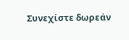Συνεχίστε δωρεάν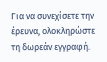Για να συνεχίσετε την έρευνα, ολοκληρώστε τη δωρεάν εγγραφή.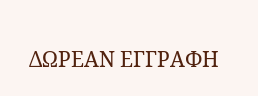ΔΩΡΕΑΝ ΕΓΓΡΑΦΗ